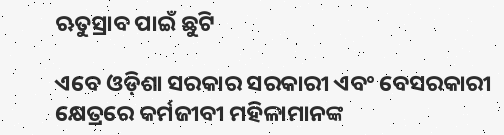ଋତୁସ୍ରାବ ପାଇଁ ଛୁଟି

ଏବେ ଓଡ଼ିଶା ସରକାର ସରକାରୀ ଏବଂ ବେସରକାରୀ କ୍ଷେତ୍ରରେ କର୍ମଜୀବୀ ମହିଳାମାନଙ୍କ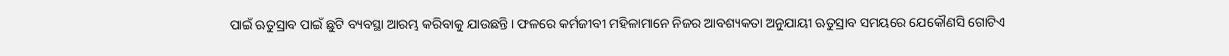ପାଇଁ ଋତୁସ୍ରାବ ପାଇଁ ଛୁଟି ବ୍ୟବସ୍ଥା ଆରମ୍ଭ କରିବାକୁ ଯାଉଛନ୍ତି। ଫଳରେ କର୍ମଜୀବୀ ମହିଳାମାନେ ନିଜର ଆବଶ୍ୟକତା ଅନୁଯାୟୀ ଋତୁସ୍ରାବ ସମୟରେ ଯେକୌଣସି ଗୋଟିଏ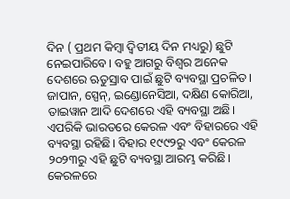ଦିନ ( ପ୍ରଥମ କିମ୍ବା ଦ୍ୱିତୀୟ ଦିନ ମଧ୍ୟରୁ) ଛୁଟି ନେଇପାରିବେ। ବହୁ ଆଗରୁ ବିଶ୍ୱର ଅନେକ ଦେଶରେ ଋତୁସ୍ରାବ ପାଇଁ ଛୁଟି ବ୍ୟବସ୍ଥା ପ୍ରଚଳିତ। ଜାପାନ, ସ୍ପେନ୍‌, ଇଣ୍ଡୋନେସିଆ, ଦକ୍ଷିଣ କୋରିଆ, ତାଇୱାନ ଆଦି ଦେଶରେ ଏହି ବ୍ୟବସ୍ଥା ଅଛି। ଏପରିକି ଭାରତରେ କେରଳ ଏବଂ ବିହାରରେ ଏହି ବ୍ୟବସ୍ଥା ରହିଛି। ବିହାର ୧୯୯୨ରୁ ଏବଂ କେରଳ ୨୦୨୩ରୁ ଏହି ଛୁଟି ବ୍ୟବସ୍ଥା ଆରମ୍ଭ କରିଛି। କେରଳରେ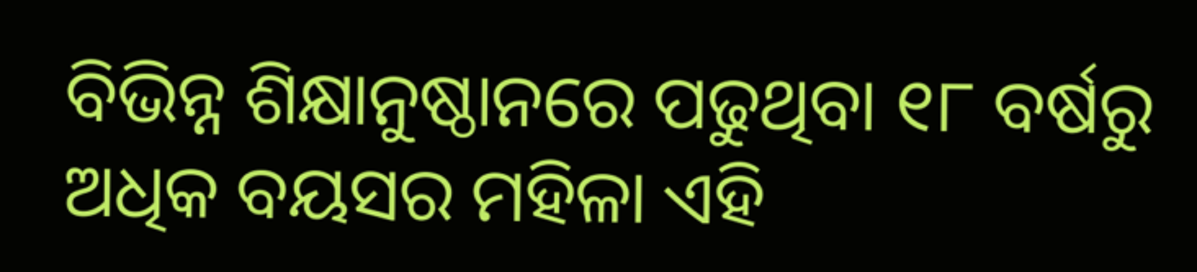ବିଭିନ୍ନ ଶିକ୍ଷାନୁଷ୍ଠାନରେ ପଢୁଥିବା ୧୮ ବର୍ଷରୁ ଅଧିକ ବୟସର ମହିଳା ଏହି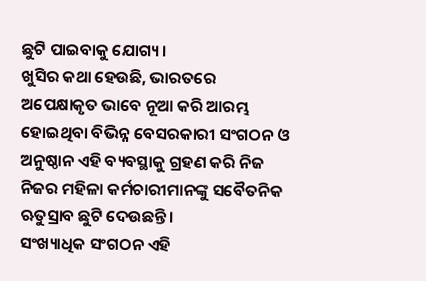ଛୁଟି ପାଇବାକୁ ଯୋଗ୍ୟ।
ଖୁସିର କଥା ହେଉଛି, ଭାରତରେ ଅପେକ୍ଷାକୃତ ଭାବେ ନୂଆ କରି ଆରମ୍ଭ ହୋଇଥିବା ବିଭିନ୍ନ ବେସରକାରୀ ସଂଗଠନ ଓ ଅନୁଷ୍ଠାନ ଏହି ବ୍ୟବସ୍ଥାକୁ ଗ୍ରହଣ କରି ନିଜ ନିଜର ମହିଳା କର୍ମଚାରୀମାନଙ୍କୁ ସବୈତନିକ ଋତୁସ୍ରାବ ଛୁଟି ଦେଉଛନ୍ତି।
ସଂଖ୍ୟାଧିକ ସଂଗଠନ ଏହି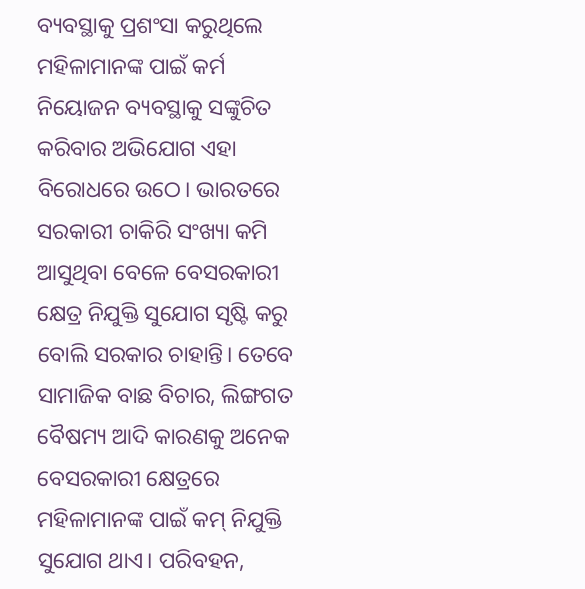ବ୍ୟବସ୍ଥାକୁ ପ୍ରଶଂସା କରୁଥିଲେ ମହିଳାମାନଙ୍କ ପାଇଁ କର୍ମ ନିୟୋଜନ ବ୍ୟବସ୍ଥାକୁ ସଙ୍କୁଚିତ କରିବାର ଅଭିଯୋଗ ଏହା ବିରୋଧରେ ଉଠେ। ଭାରତରେ ସରକାରୀ ଚାକିରି ସଂଖ୍ୟା କମି ଆସୁଥିବା ବେଳେ ବେସରକାରୀ କ୍ଷେତ୍ର ନିଯୁକ୍ତି ସୁଯୋଗ ସୃଷ୍ଟି କରୁ ବୋଲି ସରକାର ଚାହାନ୍ତି। ତେବେ ସାମାଜିକ ବାଛ ବିଚାର, ଲିଙ୍ଗଗତ ବୈଷମ୍ୟ ଆଦି କାରଣକୁ ଅନେକ ବେସରକାରୀ କ୍ଷେତ୍ରରେ ମହିଳାମାନଙ୍କ ପାଇଁ କମ୍‌ ନିଯୁକ୍ତି ସୁଯୋଗ ଥାଏ। ପରିବହନ,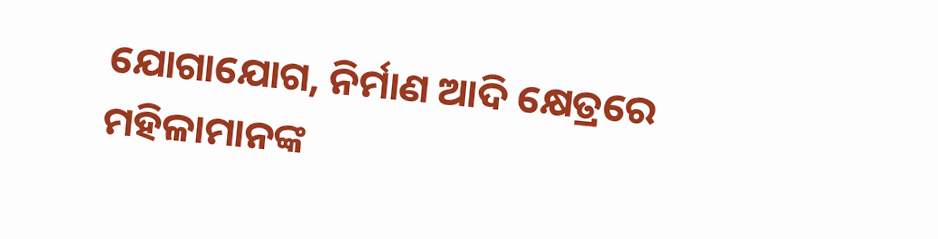ଯୋଗାଯୋଗ, ନିର୍ମାଣ ଆଦି କ୍ଷେତ୍ରରେ ମହିଳାମାନଙ୍କ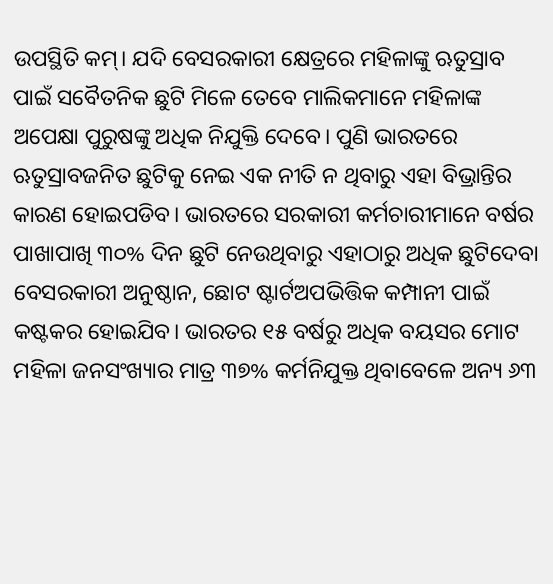ଉପସ୍ଥିତି କମ୍‌। ଯଦି ବେସରକାରୀ କ୍ଷେତ୍ରରେ ମହିଳାଙ୍କୁ ଋତୁସ୍ରାବ ପାଇଁ ସବୈତନିକ ଛୁଟି ମିଳେ ତେବେ ମାଲିକମାନେ ମହିଳାଙ୍କ ଅପେକ୍ଷା ପୁରୁଷଙ୍କୁ ଅଧିକ ନିଯୁକ୍ତି ଦେବେ। ପୁଣି ଭାରତରେ ଋତୁସ୍ରାବଜନିତ ଛୁଟିକୁ ନେଇ ଏକ ନୀତି ନ ଥିବାରୁ ଏହା ବିଭ୍ରାନ୍ତିର କାରଣ ହୋଇପଡିବ। ଭାରତରେ ସରକାରୀ କର୍ମଚାରୀମାନେ ବର୍ଷର ପାଖାପାଖି ୩୦% ଦିନ ଛୁଟି ନେଉଥିବାରୁ ଏହାଠାରୁ ଅଧିକ ଛୁଟିଦେବା ବେସରକାରୀ ଅନୁଷ୍ଠାନ, ଛୋଟ ଷ୍ଟାର୍ଟଅପଭିତ୍ତିକ କମ୍ପାନୀ ପାଇଁ କଷ୍ଟକର ହୋଇଯିବ। ଭାରତର ୧୫ ବର୍ଷରୁ ଅଧିକ ବୟସର ମୋଟ ମହିଳା ଜନସଂଖ୍ୟାର ମାତ୍ର ୩୭% କର୍ମନିଯୁକ୍ତ ଥିବାବେଳେ ଅନ୍ୟ ୬୩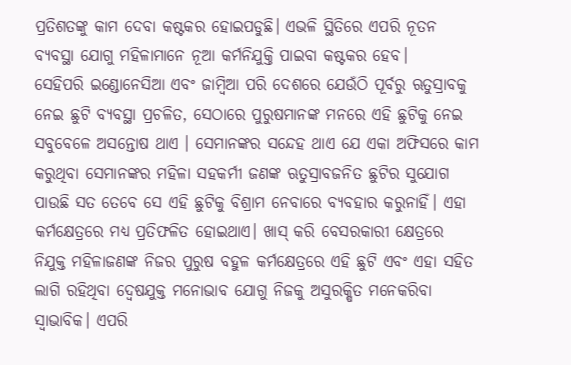ପ୍ରତିଶତଙ୍କୁ କାମ ଦେବା କଷ୍ଟକର ହୋଇପଡୁଛି। ଏଭଳି ସ୍ଥିତିରେ ଏପରି ନୂତନ ବ୍ୟବସ୍ଥା ଯୋଗୁ ମହିଳାମାନେ ନୂଆ କର୍ମନିଯୁକ୍ତି ପାଇବା କଷ୍ଟକର ହେବ।
ସେହିପରି ଇଣ୍ଡୋନେସିଆ ଏବଂ ଜାମ୍ବିଆ ପରି ଦେଶରେ ଯେଉଁଠି ପୂର୍ବରୁ ଋତୁସ୍ରାବକୁ ନେଇ ଛୁଟି ବ୍ୟବସ୍ଥା ପ୍ରଚଳିତ, ସେଠାରେ ପୁରୁଷମାନଙ୍କ ମନରେ ଏହି ଛୁଟିକୁ ନେଇ ସବୁବେଳେ ଅସନ୍ତୋଷ ଥାଏ । ସେମାନଙ୍କର ସନ୍ଦେହ ଥାଏ ଯେ ଏକା ଅଫିସରେ କାମ କରୁଥିବା ସେମାନଙ୍କର ମହିଳା ସହକର୍ମୀ ଜଣଙ୍କ ଋତୁସ୍ରାବଜନିତ ଛୁଟିର ସୁଯୋଗ ପାଉଛି ସତ ତେବେ ସେ ଏହି ଛୁଟିକୁ ବିଶ୍ରାମ ନେବାରେ ବ୍ୟବହାର କରୁନାହିଁ। ଏହା କର୍ମକ୍ଷେତ୍ରରେ ମଧ୍ୟ ପ୍ରତିଫଳିତ ହୋଇଥାଏ। ଖାସ୍‌ କରି ବେସରକାରୀ କ୍ଷେତ୍ରରେ ନିଯୁକ୍ତ ମହିଳାଜଣଙ୍କ ନିଜର ପୁରୁଷ ବହୁଳ କର୍ମକ୍ଷେତ୍ରରେ ଏହି ଛୁଟି ଏବଂ ଏହା ସହିତ ଲାଗି ରହିଥିବା ଦ୍ୱେଷଯୁକ୍ତ ମନୋଭାବ ଯୋଗୁ ନିଜକୁ ଅସୁରକ୍ଷିତ ମନେକରିବା ସ୍ବାଭାବିକ। ଏପରି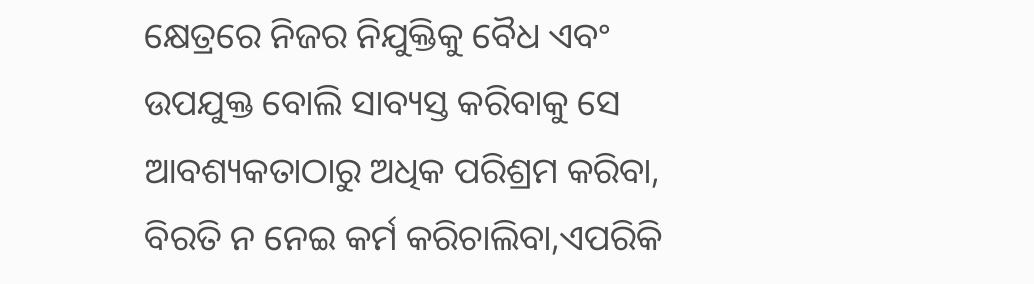କ୍ଷେତ୍ରରେ ନିଜର ନିଯୁକ୍ତିକୁ ବୈଧ ଏବଂ ଉପଯୁକ୍ତ ବୋଲି ସାବ୍ୟସ୍ତ କରିବାକୁ ସେ ଆବଶ୍ୟକତାଠାରୁ ଅଧିକ ପରିଶ୍ରମ କରିବା, ବିରତି ନ ନେଇ କର୍ମ କରିଚାଲିବା,ଏପରିକି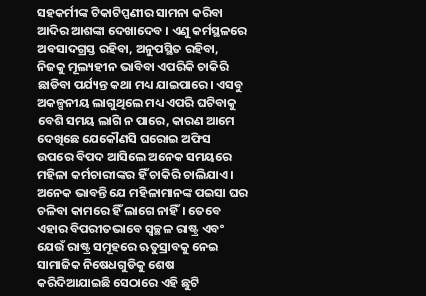ସହକର୍ମୀଙ୍କ ଟିକାଟିପ୍ପଣୀର ସାମନା କରିବା ଆଦିର ଆଶଙ୍କା ଦେଖାଦେବ । ଏଣୁ କର୍ମସ୍ଥଳରେ ଅବସାଦଗ୍ରସ୍ତ ରହିବା, ଅନୁପସ୍ଥିତ ରହିବା, ନିଜକୁ ମୂଲ୍ୟହୀନ ଭାବିବା ଏପରିକି ଚାକିରି ଛାଡିବା ପର୍ଯ୍ୟନ୍ତ କଥା ମଧ୍ୟ ଯାଇପାରେ। ଏସବୁ ଅକଳ୍ପନୀୟ ଲାଗୁଥିଲେ ମଧ୍ୟ ଏପରି ଘଟିବାକୁ ବେଶି ସମୟ ଲାଗି ନ ପାରେ, କାରଣ ଆମେ ଦେଖିଛେ ଯେକୌଣସି ଘରୋଇ ଅଫିସ ଉପରେ ବିପଦ ଆସିଲେ ଅନେକ ସମୟରେ ମହିଳା କର୍ମଚାରୀଙ୍କର ହିଁ ଚାକିରି ଚାଲିଯାଏ । ଅନେକ ଭାବନ୍ତି ଯେ ମହିଳାମାନଙ୍କ ପଇସା ଘର ଚଳିବା କାମରେ ହିଁ ଲାଗେ ନାହିଁ। ତେବେ ଏହାର ବିପରୀତଭାବେ ସ୍ବଚ୍ଛଳ ରାଷ୍ଟ୍ର ଏବଂ ଯେଉଁ ରାଷ୍ଟ୍ର ସମୂହରେ ଋତୁସ୍ରାବକୁ ନେଇ ସାମାଜିକ ନିଷେଧଗୁଡିକୁ ଶେଷ କରିଦିଆଯାଇଛି ସେଠାରେ ଏହି ଛୁଟି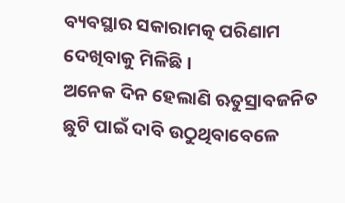ବ୍ୟବସ୍ଥାର ସକାରାମତ୍କ ପରିଣାମ ଦେଖିବାକୁ ମିଳିଛି।
ଅନେକ ଦିନ ହେଲାଣି ଋତୁସ୍ରାବଜନିତ ଛୁଟି ପାଇଁ ଦାବି ଉଠୁଥିବାବେଳେ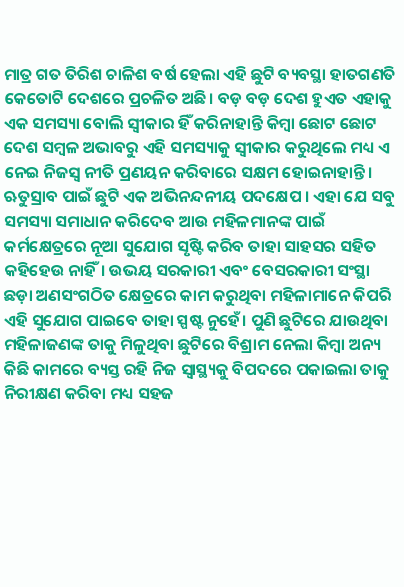ମାତ୍ର ଗତ ତିରିଶ ଚାଳିଶ ବର୍ଷ ହେଲା ଏହି ଛୁଟି ବ୍ୟବସ୍ଥା ହାତଗଣତି କେତୋଟି ଦେଶରେ ପ୍ରଚଳିତ ଅଛି। ବଡ଼ ବଡ଼ ଦେଶ ହୁଏତ ଏହାକୁ ଏକ ସମସ୍ୟା ବୋଲି ସ୍ବୀକାର ହିଁ କରିନାହାନ୍ତି କିମ୍ବା ଛୋଟ ଛୋଟ ଦେଶ ସମ୍ବଳ ଅଭାବରୁ ଏହି ସମସ୍ୟାକୁ ସ୍ବୀକାର କରୁଥିଲେ ମଧ୍ୟ ଏ ନେଇ ନିଜସ୍ବ ନୀତି ପ୍ରଣୟନ କରିବାରେ ସକ୍ଷମ ହୋଇନାହାନ୍ତି।
ଋତୁସ୍ରାବ ପାଇଁ ଛୁଟି ଏକ ଅଭିନନ୍ଦନୀୟ ପଦକ୍ଷେପ । ଏହା ଯେ ସବୁ ସମସ୍ୟା ସମାଧାନ କରିଦେବ ଆଉ ମହିଳମାନଙ୍କ ପାଇଁ କର୍ମକ୍ଷେତ୍ରରେ ନୂଆ ସୁଯୋଗ ସୃଷ୍ଟି କରିବ ତାହା ସାହସର ସହିତ କହିହେଉ ନାହିଁ। ଉଭୟ ସରକାରୀ ଏବଂ ବେସରକାରୀ ସଂସ୍ଥା ଛଡ଼ା ଅଣସଂଗଠିତ କ୍ଷେତ୍ରରେ କାମ କରୁଥିବା ମହିଳାମାନେ କିପରି ଏହି ସୁଯୋଗ ପାଇବେ ତାହା ସ୍ପଷ୍ଟ ନୁହେଁ। ପୁଣି ଛୁଟିରେ ଯାଉଥିବା ମହିଳାଜଣଙ୍କ ତାକୁ ମିଳୁଥିବା ଛୁଟିରେ ବିଶ୍ରାମ ନେଲା କିମ୍ବା ଅନ୍ୟ କିଛି କାମରେ ବ୍ୟସ୍ତ ରହି ନିଜ ସ୍ବାସ୍ଥ୍ୟକୁ ବିପଦରେ ପକାଇଲା ତାକୁ ନିରୀକ୍ଷଣ କରିବା ମଧ୍ୟ ସହଜ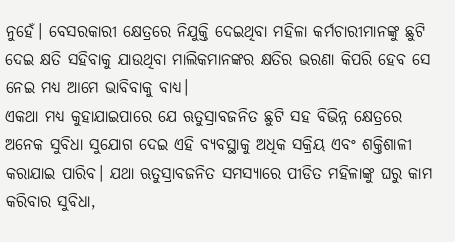ନୁହେଁ। ବେସରକାରୀ କ୍ଷେତ୍ରରେ ନିଯୁକ୍ତି ଦେଇଥିବା ମହିଳା କର୍ମଚାରୀମାନଙ୍କୁ ଛୁଟି ଦେଇ କ୍ଷତି ସହିବାକୁ ଯାଉଥିବା ମାଲିକମାନଙ୍କର କ୍ଷତିର ଭରଣା କିପରି ହେବ ସେ ନେଇ ମଧ୍ୟ ଆମେ ଭାବିବାକୁ ବାଧ୍ୟ।
ଏକଥା ମଧ୍ୟ କୁହାଯାଇପାରେ ଯେ ଋତୁସ୍ରାବଜନିତ ଛୁଟି ସହ ବିଭିନ୍ନ କ୍ଷେତ୍ରରେ ଅନେକ ସୁବିଧା ସୁଯୋଗ ଦେଇ ଏହି ବ୍ୟବସ୍ଥାକୁ ଅଧିକ ସକ୍ରିୟ ଏବଂ ଶକ୍ତିଶାଳୀ କରାଯାଇ ପାରିବ। ଯଥା ଋତୁସ୍ରାବଜନିତ ସମସ୍ୟାରେ ପୀଡିତ ମହିଳାଙ୍କୁ ଘରୁ କାମ କରିବାର ସୁବିଧା,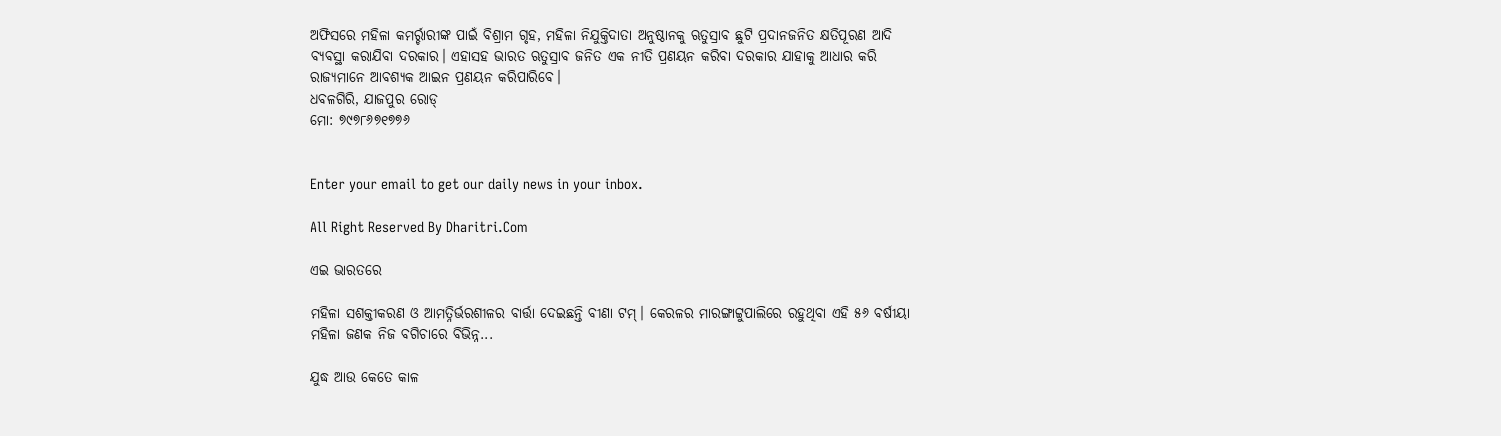ଅଫିସରେ ମହିଳା କମର୍ର୍ଚାରୀଙ୍କ ପାଇଁ ବିଶ୍ରାମ ଗୃହ, ମହିଳା ନିଯୁକ୍ତିଦାତା ଅନୁଷ୍ଠାନକୁ ଋତୁସ୍ରାବ ଛୁଟି ପ୍ରଦାନଜନିତ କ୍ଷତିପୂରଣ ଆଦି ବ୍ୟବସ୍ଥା କରାଯିବା ଦରକାର। ଏହାସହ ଭାରତ ଋତୁସ୍ରାବ ଜନିତ ଏକ ନୀତି ପ୍ରଣୟନ କରିବା ଦରକାର ଯାହାକୁ ଆଧାର କରି ରାଜ୍ୟମାନେ ଆବଶ୍ୟକ ଆଇନ ପ୍ରଣୟନ କରିପାରିବେ।
ଧବଳଗିରି, ଯାଜପୁର ରୋଡ୍‌
ମୋ: ୭୯୭୮୬୭୧୭୭୬


Enter your email to get our daily news in your inbox.

All Right Reserved By Dharitri.Com

ଏଇ ଭାରତରେ

ମହିଳା ସଶକ୍ତୀକରଣ ଓ ଆମତ୍ନିର୍ଭରଶୀଳର ବାର୍ତ୍ତା ଦେଇଛନ୍ତି ବୀଣା ଟମ୍‌। କେରଳର ମାରଙ୍ଗାଟ୍ଟୁପାଲିରେ ରହୁଥିବା ଏହି ୫୬ ବର୍ଷୀୟା ମହିଳା ଜଣକ ନିଜ ବଗିଚାରେ ବିଭିନ୍ନ...

ଯୁଦ୍ଧ ଆଉ କେତେ କାଳ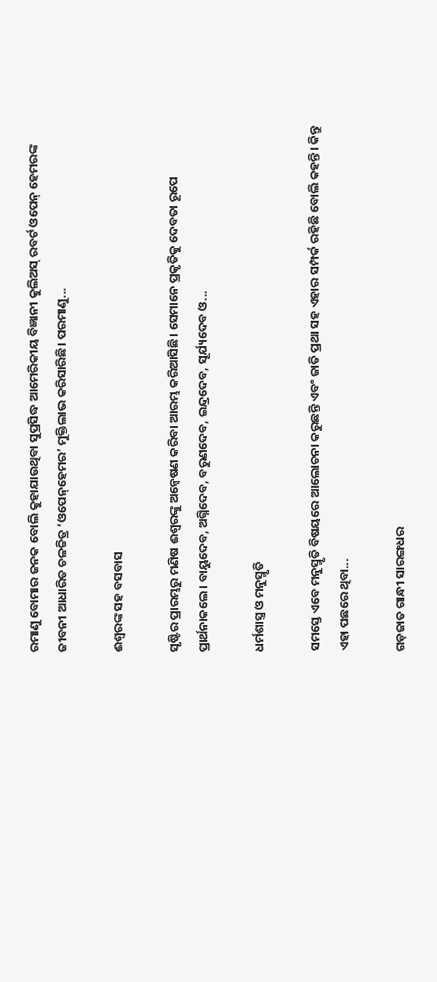ରମାଣୁ ବୋମାର ଜନକ ବୋଲି କୁହାଯାଉଥିବା ସୁପ୍ରସିଦ୍ଧ ଆମେରିକୀୟ ବିଜ୍ଞାନୀ କୁଲିଅସ୍‌ ରବର୍ଟ ଓପେନ୍‌ ହେମରଙ୍କ ଜୀବନୀ ଆଧାରିତ ଚଳଚ୍ଚିତ୍ର ‘ଓପେନ୍‌ହେମର’ ମୁକ୍ତିଲାଭ କରିସାରିଛି। ପରମାଣୁ...

ଈଶ୍ୱରଙ୍କ ସହ ବସବାସ

ସୃଷ୍ଟିର ପ୍ରାରମ୍ଭରୁ ମଣିଷ ଈଶ୍ୱରଙ୍କୁ ଅନ୍ବେଷଣ କରିବା ଆରମ୍ଭ କରିଆସିଛି। ସେମାନେ ପ୍ରକୃତିକୁ ଦେବତା ରୂପେ ପ୍ରାର୍ଥନାକଲେ। ବାୟୁଦେବ, ଅଗ୍ନିଦେବ, ବରୁଣଦେବ, ଇନ୍ଦ୍ରଦେବ, ସୂର୍ଯ୍ୟଦେବ ଓ...

ଧର୍ମଶାସ୍ତ୍ର ଓ ମନୁସ୍ମୃତି

ସମସ୍ତେ ଏବେ ମନୁସ୍ମୃତି ବିଷୟରେ ଆଲୋଚନା କରୁଛନ୍ତି ଏବଂ ଜାତି ପ୍ରଥା ସହ ଏହାର ସମ୍ପର୍କ ରହିଛି ବୋଲି କହନ୍ତି। କିନ୍ତୁ ଏହା ପଛରେ ଥିବା...

ଗଡ଼ଜାତ ଗାନ୍ଧୀ ସାରଙ୍ଗଧର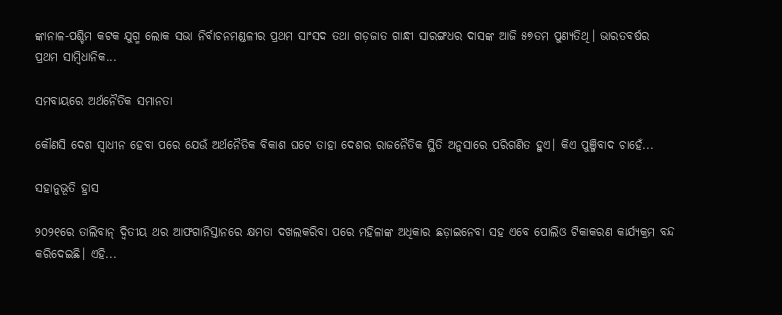ଙ୍କାନାଳ-ପଶ୍ଚିମ କଟକ ଯୁଗ୍ମ ଲୋକ ସଭା ନିର୍ବାଚନମଣ୍ଡଳୀର ପ୍ରଥମ ସାଂସଦ ତଥା ଗଡ଼ଜାତ ଗାନ୍ଧୀ ସାରଙ୍ଗଧର ଦାସଙ୍କ ଆଜି ୫୭ତମ ପୁଣ୍ୟତିଥି। ଭାରତବର୍ଷର ପ୍ରଥମ ସାମ୍ବିଧାନିକ...

ସମବାୟରେ ଅର୍ଥନୈତିକ ସମାନତା

କୌଣସି ଦେଶ ସ୍ବାଧୀନ ହେବା ପରେ ଯେଉଁ ଅର୍ଥନୈତିକ ବିକାଶ ଘଟେ ତାହା ଦେଶର ରାଜନୈତିକ ସ୍ଥିତି ଅନୁସାରେ ପରିଗଣିତ ହୁଏ। କିଏ ପୁଞ୍ଜିବାଦ ଚାହେଁ...

ସହାନୁଭୂତି ହ୍ରାସ

୨୦୨୧ରେ ତାଲିବାନ୍‌ ଦ୍ୱିତୀୟ ଥର ଆଫଗାନିସ୍ତାନରେ କ୍ଷମତା ଦଖଲକରିବା ପରେ ମହିଳାଙ୍କ ଅଧିକାର ଛଡ଼ାଇନେବା ସହ ଏବେ ପୋଲିଓ ଟିକାକରଣ କାର୍ଯ୍ୟକ୍ରମ ବନ୍ଦ କରିଦେଇଛି। ଏହି...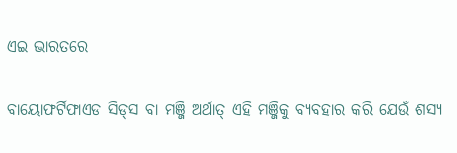ଏଇ ଭାରତରେ

ବାୟୋଫର୍ଟିଫାଏଡ ସିଡ୍‌ସ ବା ମଞ୍ଜି ଅର୍ଥାତ୍‌ ଏହି ମଞ୍ଜିକୁ ବ୍ୟବହାର କରି ଯେଉଁ ଶସ୍ୟ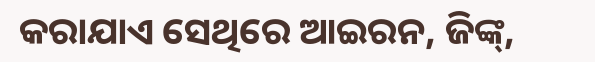କରାଯାଏ ସେଥିରେ ଆଇରନ, ଜିଙ୍କ୍‌,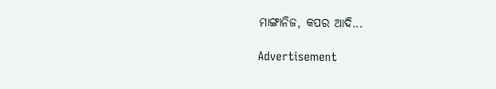ମାଙ୍ଗାନିଜ, କପର ଆଦି...

Advertisement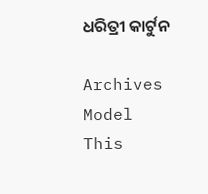ଧରିତ୍ରୀ କାର୍ଟୁନ

Archives
Model This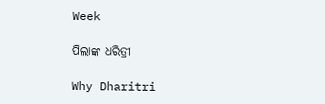Week

ପିଲାଙ୍କ ଧରିତ୍ରୀ

Why Dharitri